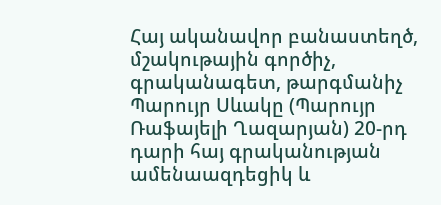Հայ ականավոր բանաստեղծ, մշակութային գործիչ, գրականագետ, թարգմանիչ Պարույր Սևակը (Պարույր Ռաֆայելի Ղազարյան) 20-րդ դարի հայ գրականության ամենաազդեցիկ և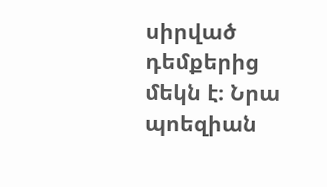սիրված դեմքերից մեկն է։ Նրա պոեզիան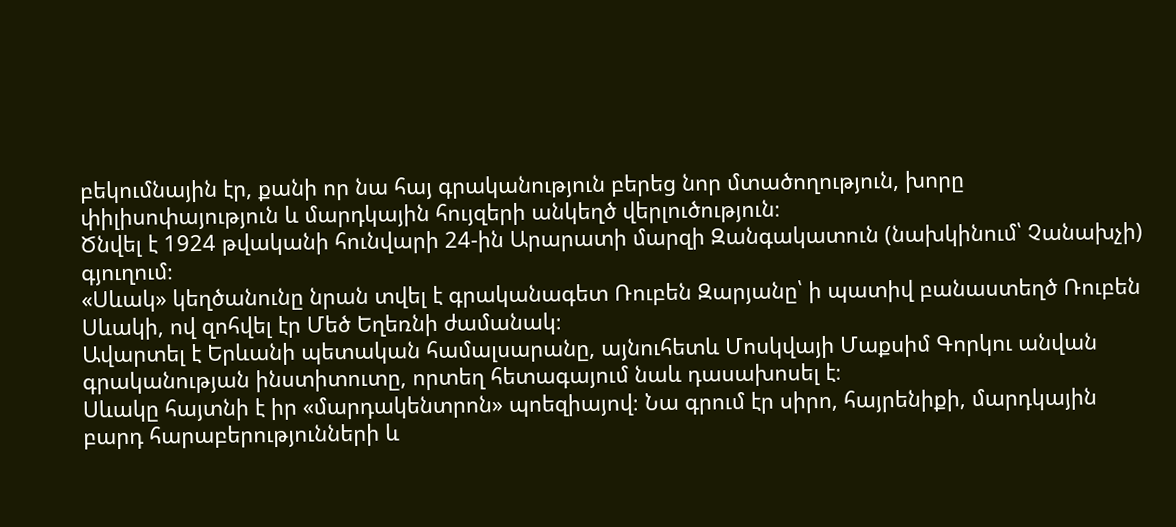բեկումնային էր, քանի որ նա հայ գրականություն բերեց նոր մտածողություն, խորը փիլիսոփայություն և մարդկային հույզերի անկեղծ վերլուծություն։
Ծնվել է 1924 թվականի հունվարի 24-ին Արարատի մարզի Զանգակատուն (նախկինում՝ Չանախչի) գյուղում։
«Սևակ» կեղծանունը նրան տվել է գրականագետ Ռուբեն Զարյանը՝ ի պատիվ բանաստեղծ Ռուբեն Սևակի, ով զոհվել էր Մեծ Եղեռնի ժամանակ։
Ավարտել է Երևանի պետական համալսարանը, այնուհետև Մոսկվայի Մաքսիմ Գորկու անվան գրականության ինստիտուտը, որտեղ հետագայում նաև դասախոսել է։
Սևակը հայտնի է իր «մարդակենտրոն» պոեզիայով։ Նա գրում էր սիրո, հայրենիքի, մարդկային բարդ հարաբերությունների և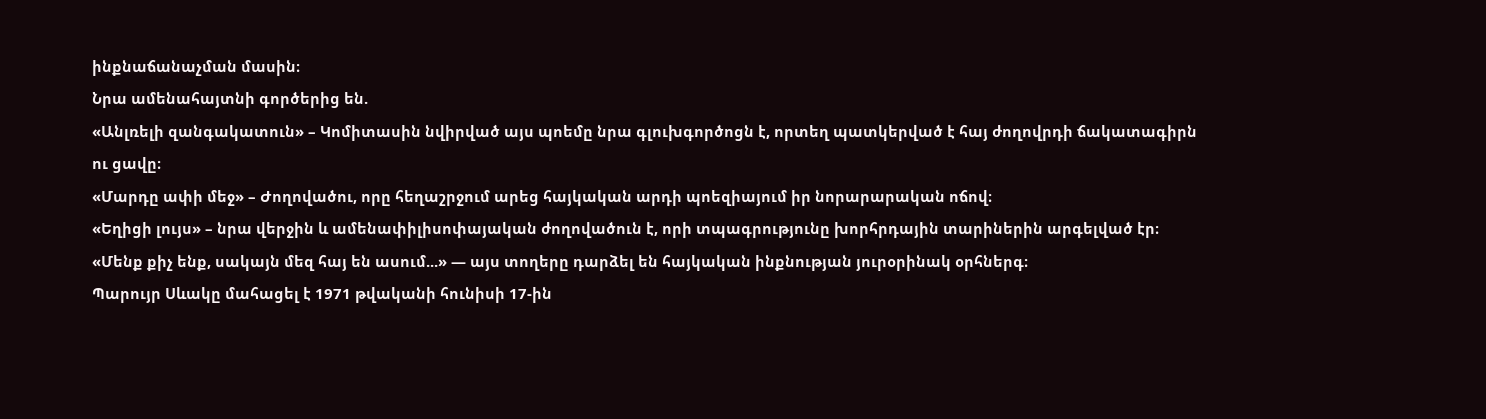ինքնաճանաչման մասին։
Նրա ամենահայտնի գործերից են.
«Անլռելի զանգակատուն» – Կոմիտասին նվիրված այս պոեմը նրա գլուխգործոցն է, որտեղ պատկերված է հայ ժողովրդի ճակատագիրն ու ցավը։
«Մարդը ափի մեջ» – Ժողովածու, որը հեղաշրջում արեց հայկական արդի պոեզիայում իր նորարարական ոճով։
«Եղիցի լույս» – նրա վերջին և ամենափիլիսոփայական ժողովածուն է, որի տպագրությունը խորհրդային տարիներին արգելված էր։
«Մենք քիչ ենք, սակայն մեզ հայ են ասում...» — այս տողերը դարձել են հայկական ինքնության յուրօրինակ օրհներգ։
Պարույր Սևակը մահացել է 1971 թվականի հունիսի 17-ին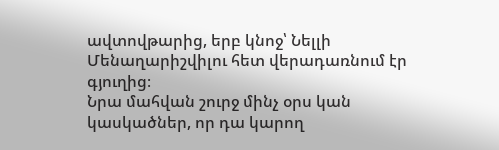ավտովթարից, երբ կնոջ՝ Նելլի Մենաղարիշվիլու հետ վերադառնում էր գյուղից։
Նրա մահվան շուրջ մինչ օրս կան կասկածներ, որ դա կարող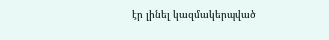էր լինել կազմակերպված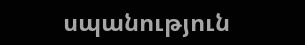սպանություն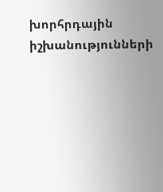խորհրդային իշխանությունների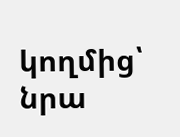կողմից՝ նրա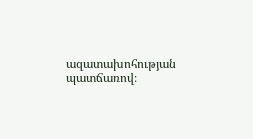ազատախոհության պատճառով։